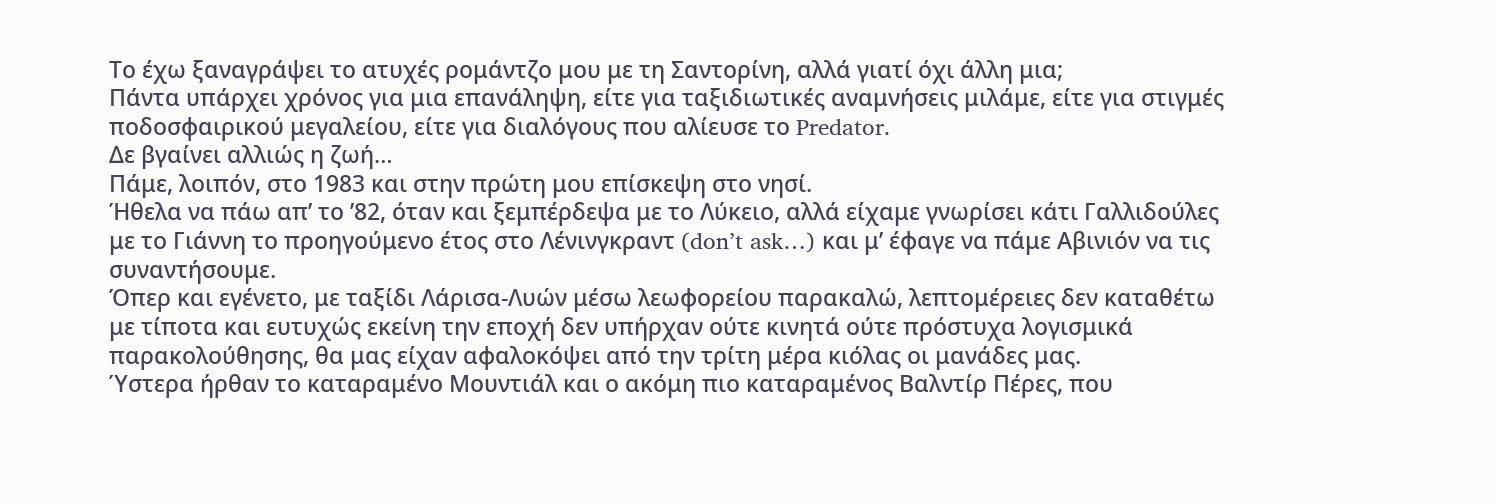Το έχω ξαναγράψει το ατυχές ρομάντζο μου με τη Σαντορίνη, αλλά γιατί όχι άλλη μια;
Πάντα υπάρχει χρόνος για μια επανάληψη, είτε για ταξιδιωτικές αναμνήσεις μιλάμε, είτε για στιγμές ποδοσφαιρικού μεγαλείου, είτε για διαλόγους που αλίευσε το Predator.
Δε βγαίνει αλλιώς η ζωή…
Πάμε, λοιπόν, στο 1983 και στην πρώτη μου επίσκεψη στο νησί.
Ήθελα να πάω απ’ το ’82, όταν και ξεμπέρδεψα με το Λύκειο, αλλά είχαμε γνωρίσει κάτι Γαλλιδούλες με το Γιάννη το προηγούμενο έτος στο Λένινγκραντ (don’t ask…) και μ’ έφαγε να πάμε Αβινιόν να τις συναντήσουμε.
Όπερ και εγένετο, με ταξίδι Λάρισα-Λυών μέσω λεωφορείου παρακαλώ, λεπτομέρειες δεν καταθέτω με τίποτα και ευτυχώς εκείνη την εποχή δεν υπήρχαν ούτε κινητά ούτε πρόστυχα λογισμικά παρακολούθησης, θα μας είχαν αφαλοκόψει από την τρίτη μέρα κιόλας οι μανάδες μας.
Ύστερα ήρθαν το καταραμένο Μουντιάλ και ο ακόμη πιο καταραμένος Βαλντίρ Πέρες, που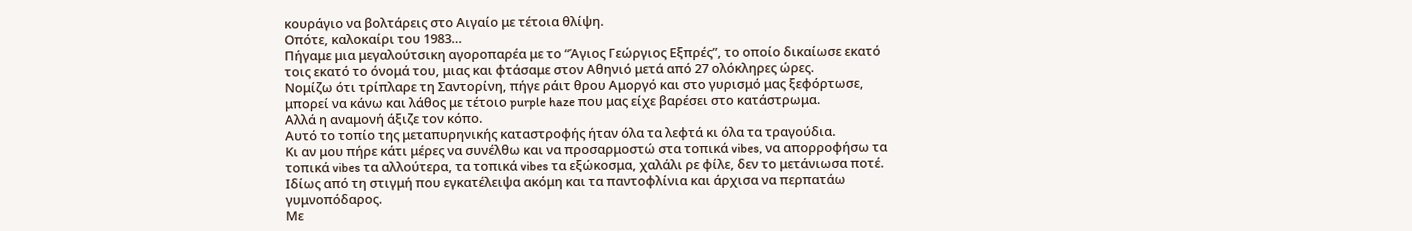κουράγιο να βολτάρεις στο Αιγαίο με τέτοια θλίψη.
Οπότε, καλοκαίρι του 1983…
Πήγαμε μια μεγαλούτσικη αγοροπαρέα με το “Άγιος Γεώργιος Εξπρές”, το οποίο δικαίωσε εκατό τοις εκατό το όνομά του, μιας και φτάσαμε στον Αθηνιό μετά από 27 ολόκληρες ώρες.
Νομίζω ότι τρίπλαρε τη Σαντορίνη, πήγε ράιτ θρου Αμοργό και στο γυρισμό μας ξεφόρτωσε, μπορεί να κάνω και λάθος με τέτοιο purple haze που μας είχε βαρέσει στο κατάστρωμα.
Αλλά η αναμονή άξιζε τον κόπο.
Αυτό το τοπίο της μεταπυρηνικής καταστροφής ήταν όλα τα λεφτά κι όλα τα τραγούδια.
Κι αν μου πήρε κάτι μέρες να συνέλθω και να προσαρμοστώ στα τοπικά vibes, να απορροφήσω τα τοπικά vibes τα αλλούτερα, τα τοπικά vibes τα εξώκοσμα, χαλάλι ρε φίλε, δεν το μετάνιωσα ποτέ.
Ιδίως από τη στιγμή που εγκατέλειψα ακόμη και τα παντοφλίνια και άρχισα να περπατάω γυμνοπόδαρος.
Με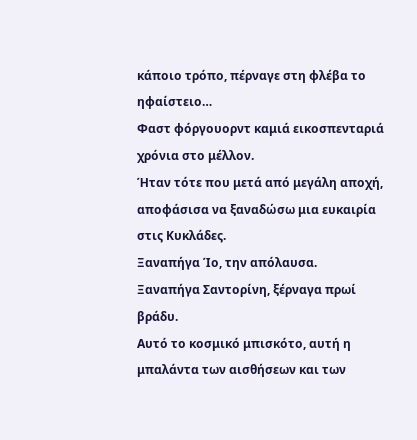κάποιο τρόπο, πέρναγε στη φλέβα το ηφαίστειο…
Φαστ φόργουορντ καμιά εικοσπενταριά χρόνια στο μέλλον.
Ήταν τότε που μετά από μεγάλη αποχή, αποφάσισα να ξαναδώσω μια ευκαιρία στις Κυκλάδες.
Ξαναπήγα Ίο, την απόλαυσα.
Ξαναπήγα Σαντορίνη, ξέρναγα πρωί βράδυ.
Αυτό το κοσμικό μπισκότο, αυτή η μπαλάντα των αισθήσεων και των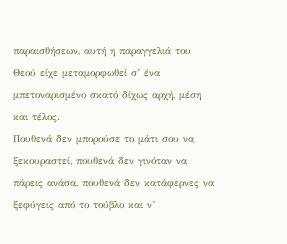παραισθήσεων, αυτή η παραγγελιά του Θεού είχε μεταμορφωθεί σ’ ένα μπετοναρισμένο σκατό δίχως αρχή, μέση και τέλος.
Πουθενά δεν μπορούσε το μάτι σου να ξεκουραστεί, πουθενά δεν γινόταν να πάρεις ανάσα, πουθενά δεν κατάφερνες να ξεφύγεις από το τούβλο και ν’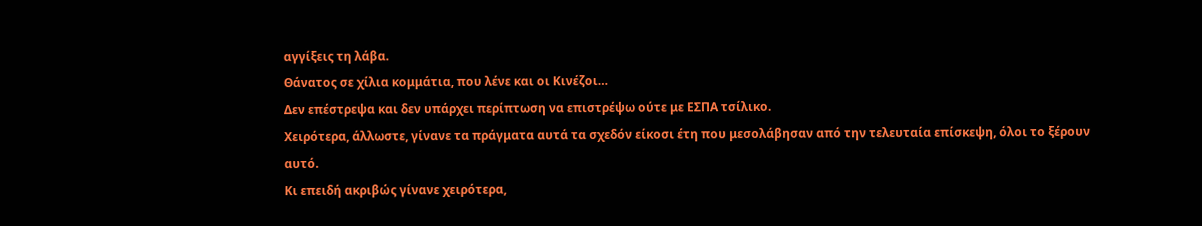αγγίξεις τη λάβα.
Θάνατος σε χίλια κομμάτια, που λένε και οι Κινέζοι…
Δεν επέστρεψα και δεν υπάρχει περίπτωση να επιστρέψω ούτε με ΕΣΠΑ τσίλικο.
Χειρότερα, άλλωστε, γίνανε τα πράγματα αυτά τα σχεδόν είκοσι έτη που μεσολάβησαν από την τελευταία επίσκεψη, όλοι το ξέρουν αυτό.
Κι επειδή ακριβώς γίνανε χειρότερα,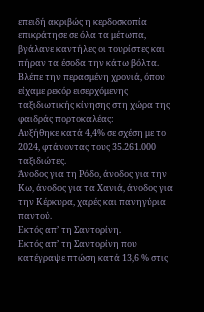επειδή ακριβώς η κερδοσκοπία επικράτησε σε όλα τα μέτωπα, βγάλανε καντήλες οι τουρίστες και πήραν τα έσοδα την κάτω βόλτα.
Βλέπε την περασμένη χρονιά, όπου είχαμε ρεκόρ εισερχόμενης ταξιδιωτικής κίνησης στη χώρα της φαιδράς πορτοκαλέας:
Αυξήθηκε κατά 4,4% σε σχέση με το 2024, φτάνοντας τους 35.261.000 ταξιδιώτες.
Άνοδος για τη Ρόδο, άνοδος για την Κω, άνοδος για τα Χανιά, άνοδος για την Κέρκυρα, χαρές και πανηγύρια παντού.
Εκτός απ’ τη Σαντορίνη.
Εκτός απ’ τη Σαντορίνη που κατέγραψε πτώση κατά 13,6 % στις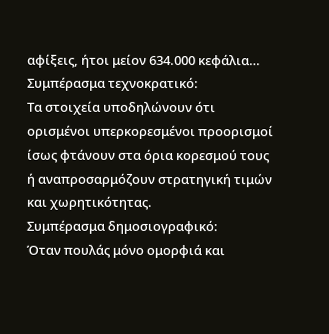αφίξεις, ήτοι μείον 634.000 κεφάλια…
Συμπέρασμα τεχνοκρατικό:
Τα στοιχεία υποδηλώνουν ότι ορισμένοι υπερκορεσμένοι προορισμοί ίσως φτάνουν στα όρια κορεσμού τους ή αναπροσαρμόζουν στρατηγική τιμών και χωρητικότητας.
Συμπέρασμα δημοσιογραφικό:
Όταν πουλάς μόνο ομορφιά και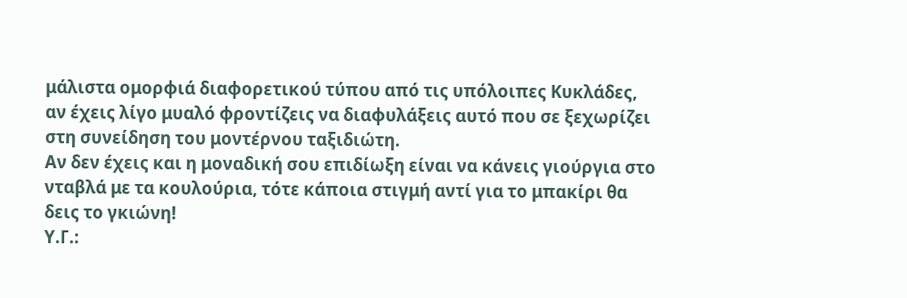μάλιστα ομορφιά διαφορετικού τύπου από τις υπόλοιπες Κυκλάδες, αν έχεις λίγο μυαλό φροντίζεις να διαφυλάξεις αυτό που σε ξεχωρίζει στη συνείδηση του μοντέρνου ταξιδιώτη.
Αν δεν έχεις και η μοναδική σου επιδίωξη είναι να κάνεις γιούργια στο νταβλά με τα κουλούρια, τότε κάποια στιγμή αντί για το μπακίρι θα δεις το γκιώνη!
Υ.Γ.: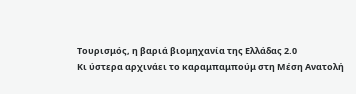Τουρισμός, η βαριά βιομηχανία της Ελλάδας 2.0
Κι ύστερα αρχινάει το καραμπαμπούμ στη Μέση Ανατολή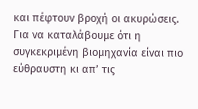και πέφτουν βροχή οι ακυρώσεις.
Για να καταλάβουμε ότι η συγκεκριμένη βιομηχανία είναι πιο εύθραυστη κι απ’ τις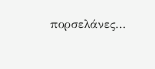πορσελάνες…